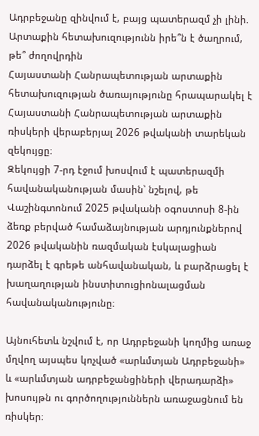Ադրբեջանը զինվում է, բայց պատերազմ չի լինի. Արտաքին հետախուզությունն իրե՞ն է ծաղրում, թե՞ ժողովրդին
Հայաստանի Հանրապետության արտաքին հետախուզության ծառայությունը հրապարակել է Հայաստանի Հանրապետության արտաքին ռիսկերի վերաբերյալ 2026 թվականի տարեկան զեկույցը։
Զեկույցի 7-րդ էջում խոսվում է պատերազմի հավանականության մասին՝ նշելով, թե Վաշինգտոնում 2025 թվականի օգոստոսի 8-ին ձեռք բերված համաձայնության արդյունքներով 2026 թվականին ռազմական էսկալացիան դարձել է գրեթե անհավանական, և բարձրացել է խաղաղության ինստիտուցիոնալացման հավանականությունը։

Այնուհետև նշվում է, որ Ադրբեջանի կողմից առաջ մղվող այսպես կոչված «արևմտյան Ադրբեջանի» և «արևմտյան ադրբեջանցիների վերադարձի» խոսույթն ու գործողություններն առաջացնում են ռիսկեր։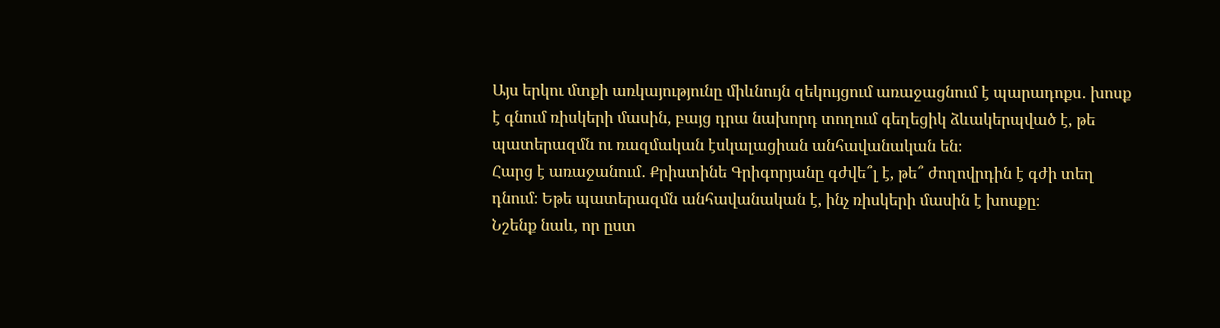Այս երկու մտքի առկայությունը միևնույն զեկույցում առաջացնում է պարադոքս․ խոսք է գնում ռիսկերի մասին, բայց դրա նախորդ տողում գեղեցիկ ձևակերպված է, թե պատերազմն ու ռազմական էսկալացիան անհավանական են։
Հարց է առաջանում․ Քրիստինե Գրիգորյանը գժվե՞լ է, թե՞ ժողովրդին է գժի տեղ դնում։ Եթե պատերազմն անհավանական է, ինչ ռիսկերի մասին է խոսքը։
Նշենք նաև, որ ըստ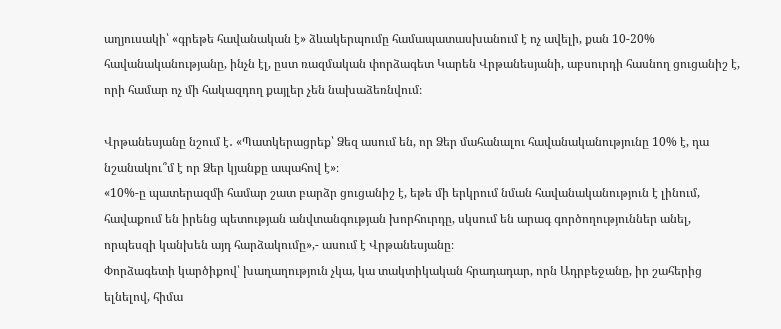աղյուսակի՝ «գրեթե հավանական է» ձևակերպումը համապատասխանում է ոչ ավելի, քան 10-20% հավանականությանը, ինչն էլ, ըստ ռազմական փորձագետ Կարեն Վրթանեսյանի, աբսուրդի հասնող ցուցանիշ է, որի համար ոչ մի հակազդող քայլեր չեն նախաձեռնվում։

Վրթանեսյանը նշում է․ «Պատկերացրեք՝ Ձեզ ասում են, որ Ձեր մահանալու հավանականությունը 10% է, դա նշանակու՞մ է որ Ձեր կյանքը ապահով է»։
«10%-ը պատերազմի համար շատ բարձր ցուցանիշ է, եթե մի երկրում նման հավանականություն է լինում, հավաքում են իրենց պետության անվտանգության խորհուրդը, սկսում են արագ գործողություններ անել, որպեսզի կանխեն այդ հարձակումը»,- ասում է Վրթանեսյանը։
Փորձագետի կարծիքով՝ խաղաղություն չկա, կա տակտիկական հրադադար, որն Ադրբեջանը, իր շահերից ելնելով, հիմա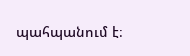պահպանում է։